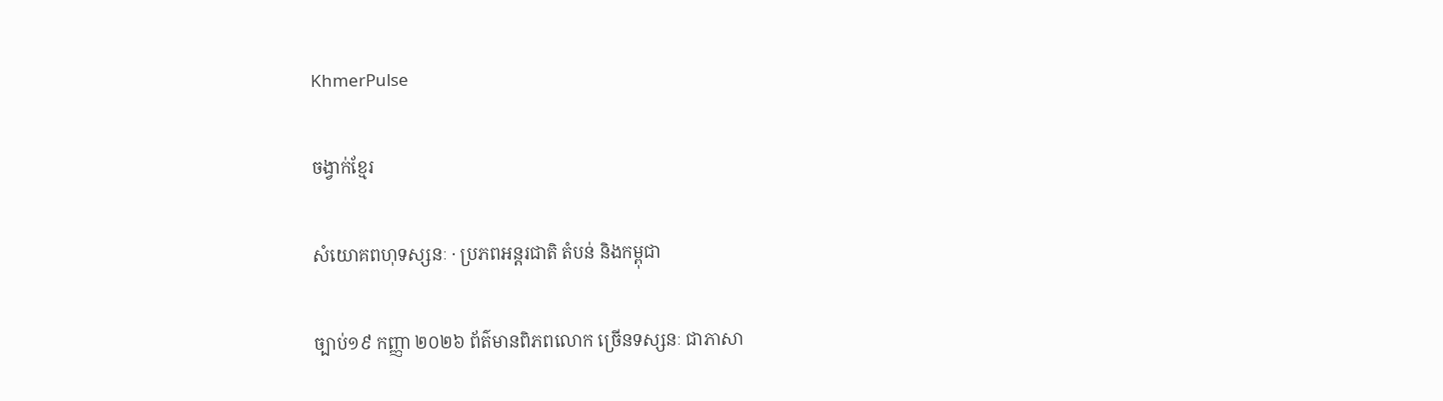KhmerPulse

ចង្វាក់ខ្មែរ

សំយោគពហុទស្សនៈ · ប្រភពអន្តរជាតិ តំបន់ និងកម្ពុជា

ច្បាប់១៩ កញ្ញា ២០២៦ ព័ត៌មានពិភពលោក ច្រើនទស្សនៈ ជាភាសា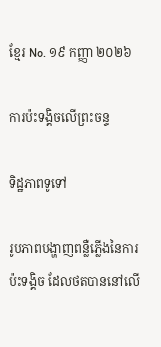ខ្មែរ No. ១៩ កញ្ញា ២០២៦

ការប៉ះទង្គិចលើព្រះចន្ទ

ទិដ្ឋភាពទូទៅ

រូបភាពបង្ហាញពន្លឺភ្លើងនៃការប៉ះទង្គិច ដែលថតបាននៅលើ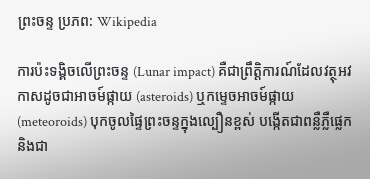ព្រះចន្ទ ប្រភព: Wikipedia

ការប៉ះទង្គិចលើព្រះចន្ទ (Lunar impact) គឺជាព្រឹត្តិការណ៍ដែលវត្ថុអវកាសដូចជាអាចម៍ផ្កាយ (asteroids) ឬកម្ទេចអាចម៍ផ្កាយ (meteoroids) បុកចូលផ្ទៃព្រះចន្ទក្នុងល្បឿនខ្ពស់ បង្កើតជាពន្លឺភ្លឺផ្លេក និងជា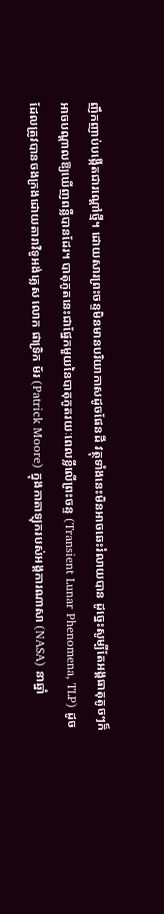ញឹកញាប់បង្កើតជារណ្ដៅថ្មី។ ដោយសារព្រះចន្ទមិនមានបរិយាកាសដូចផែនដី វត្ថុទាំងនេះមិនអាចឆេះរំលាយបាន ដូច្នេះសូម្បីតែអង្គធាតុតូចៗក៏អាចបណ្ដាលឱ្យឃើញពន្លឺបានដែរ។ បាតុភូតនេះជាផ្នែកមួយនៃបាតុភូតរយៈពេលខ្លីលើព្រះចន្ទ (Transient Lunar Phenomena, TLP) ដូចដែលត្រូវបានចងក្រងដោយតារាវិទូអង់គ្លេស លោក ផាទ្រិក ម័រ (Patrick Moore) ក្នុងកាតាឡុករបស់អង្គការណាសា (NASA) នាឆ្នាំ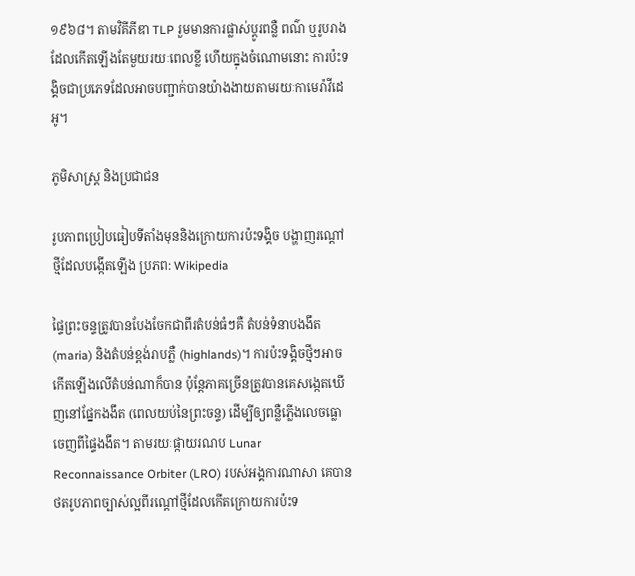១៩៦៨។ តាមវិគីភីឌា TLP រួមមានការផ្លាស់ប្ដូរពន្លឺ ពណ៌ ឬរូបរាងដែលកើតឡើងតែមួយរយៈពេលខ្លី ហើយក្នុងចំណោមនោះ ការប៉ះទង្គិចជាប្រភេទដែលអាចបញ្ជាក់បានយ៉ាងងាយតាមរយៈកាមេរ៉ាវីដេអូ។

ភូមិសាស្ត្រ និងប្រជាជន

រូបភាពប្រៀបធៀបទីតាំងមុននិងក្រោយការប៉ះទង្គិច បង្ហាញរណ្ដៅថ្មីដែលបង្កើតឡើង ប្រភព: Wikipedia

ផ្ទៃព្រះចន្ទត្រូវបានបែងចែកជាពីរតំបន់ធំៗគឺ តំបន់ទំនាបងងឹត (maria) និងតំបន់ខ្ពង់រាបភ្លឺ (highlands)។ ការប៉ះទង្គិចថ្មីៗអាចកើតឡើងលើតំបន់ណាក៏បាន ប៉ុន្តែភាគច្រើនត្រូវបានគេសង្កេតឃើញនៅផ្នែកងងឹត (ពេលយប់នៃព្រះចន្ទ) ដើម្បីឲ្យពន្លឺភ្លើងលេចធ្លោចេញពីផ្ទៃងងឹត។ តាមរយៈផ្កាយរណប Lunar Reconnaissance Orbiter (LRO) របស់អង្គការណាសា គេបានថតរូបភាពច្បាស់ល្អពីរណ្ដៅថ្មីដែលកើតក្រោយការប៉ះទ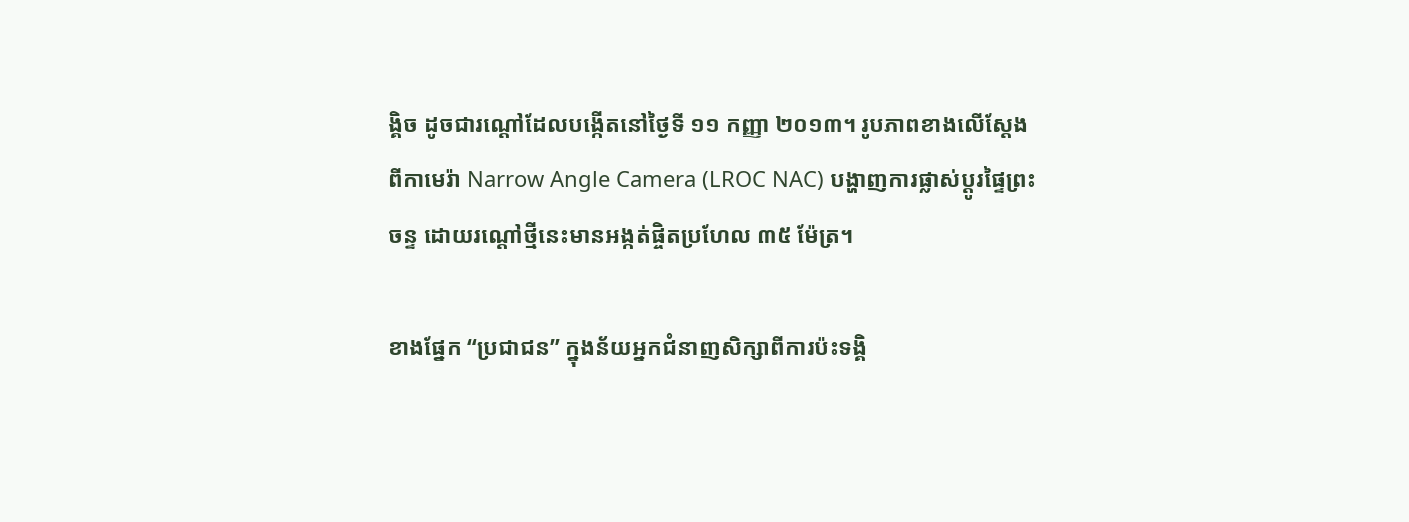ង្គិច ដូចជារណ្ដៅដែលបង្កើតនៅថ្ងៃទី ១១ កញ្ញា ២០១៣។ រូបភាពខាងលើស្ដែងពីកាមេរ៉ា Narrow Angle Camera (LROC NAC) បង្ហាញការផ្លាស់ប្ដូរផ្ទៃព្រះចន្ទ ដោយរណ្ដៅថ្មីនេះមានអង្កត់ផ្ចិតប្រហែល ៣៥ ម៉ែត្រ។

ខាងផ្នែក “ប្រជាជន” ក្នុងន័យអ្នកជំនាញសិក្សាពីការប៉ះទង្គិ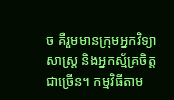ច គឺរួមមានក្រុមអ្នកវិទ្យាសាស្ត្រ និងអ្នកស្ម័គ្រចិត្តជាច្រើន។ កម្មវិធីតាម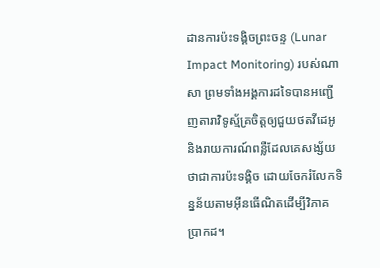ដានការប៉ះទង្គិចព្រះចន្ទ (Lunar Impact Monitoring) របស់ណាសា ព្រមទាំងអង្គការដទៃបានអញ្ជើញតារាវិទូស្ម័គ្រចិត្តឲ្យជួយថតវីដេអូ និងរាយការណ៍ពន្លឺដែលគេសង្ស័យថាជាការប៉ះទង្គិច ដោយចែករំលែកទិន្នន័យតាមអ៊ីនធើណិតដើម្បីវិភាគប្រាកដ។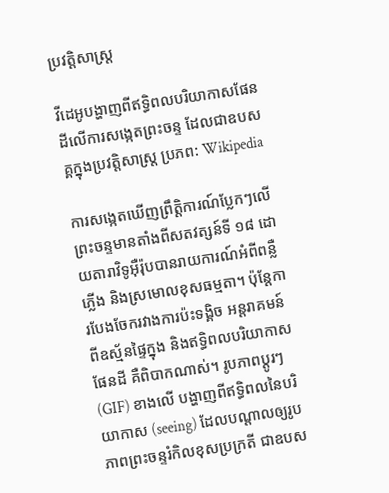ប្រវត្តិសាស្ត្រ

វីដេអូបង្ហាញពីឥទ្ធិពលបរិយាកាសផែនដីលើការសង្កេតព្រះចន្ទ ដែលជាឧបសគ្គក្នុងប្រវត្តិសាស្ត្រ ប្រភព: Wikipedia

ការសង្កេតឃើញព្រឹត្តិការណ៍ប្លែកៗលើព្រះចន្ទមានតាំងពីសតវត្សន៍ទី ១៨ ដោយតារាវិទូអ៊ឺរ៉ុបបានរាយការណ៍អំពីពន្លឺភ្លើង និងស្រមោលខុសធម្មតា។ ប៉ុន្តែការបែងចែករវាងការប៉ះទង្គិច អន្តរាគមន៍ពីឧស្ម័នផ្ទៃក្នុង និងឥទ្ធិពលបរិយាកាសផែនដី គឺពិបាកណាស់។ រូបភាពប្ដូរៗ (GIF) ខាងលើ បង្ហាញពីឥទ្ធិពលនៃបរិយាកាស (seeing) ដែលបណ្ដាលឲ្យរូបភាពព្រះចន្ទរំកិលខុសប្រក្រតី ជាឧបស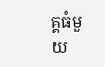គ្គធំមួយ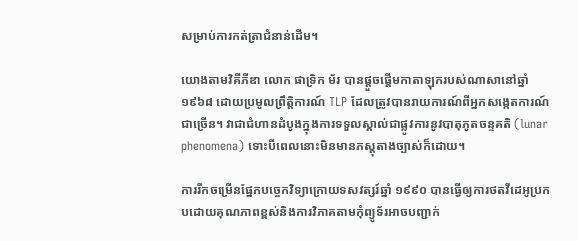សម្រាប់ការកត់ត្រាជំនាន់ដើម។

យោងតាមវិគីភីឌា លោក ផាទ្រិក ម័រ បានផ្តួចផ្ដើមកាតាឡុករបស់ណាសានៅឆ្នាំ ១៩៦៨ ដោយប្រមូលព្រឹត្តិការណ៍ TLP ដែលត្រូវបានរាយការណ៍ពីអ្នកសង្កេតការណ៍ជាច្រើន។ វាជាជំហានដំបូងក្នុងការទទួលស្គាល់ជាផ្លូវការនូវបាតុភូតចន្ទគតិ (lunar phenomena) ទោះបីពេលនោះមិនមានភស្តុតាងច្បាស់ក៏ដោយ។

ការរីកចម្រើនផ្នែកបច្ចេកវិទ្យាក្រោយទសវត្សរ៍ឆ្នាំ ១៩៩០ បានធ្វើឲ្យការថតវីដេអូប្រកបដោយគុណភាពខ្ពស់និងការវិភាគតាមកុំព្យូទ័រអាចបញ្ជាក់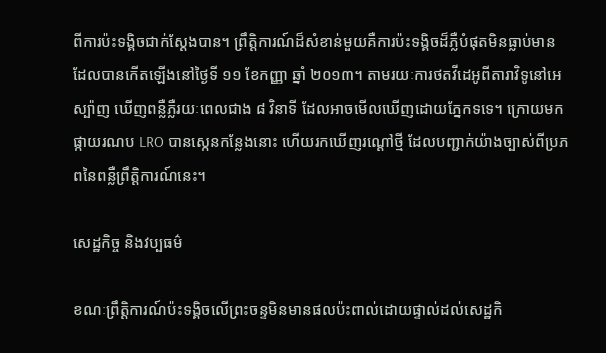ពីការប៉ះទង្គិចជាក់ស្ដែងបាន។ ព្រឹត្តិការណ៍ដ៏សំខាន់មួយគឺការប៉ះទង្គិចដ៏ភ្លឺបំផុតមិនធ្លាប់មាន ដែលបានកើតឡើងនៅថ្ងៃទី ១១ ខែកញ្ញា ឆ្នាំ ២០១៣។ តាមរយៈការថតវីដេអូពីតារាវិទូនៅអេស្ប៉ាញ ឃើញពន្លឺភ្លឺរយៈពេលជាង ៨ វិនាទី ដែលអាចមើលឃើញដោយភ្នែកទទេ។ ក្រោយមក ផ្កាយរណប LRO បានស្កេនកន្លែងនោះ ហើយរកឃើញរណ្ដៅថ្មី ដែលបញ្ជាក់យ៉ាងច្បាស់ពីប្រភពនៃពន្លឺព្រឹត្តិការណ៍នេះ។

សេដ្ឋកិច្ច និងវប្បធម៌

ខណៈព្រឹត្តិការណ៍ប៉ះទង្គិចលើព្រះចន្ទមិនមានផលប៉ះពាល់ដោយផ្ទាល់ដល់សេដ្ឋកិ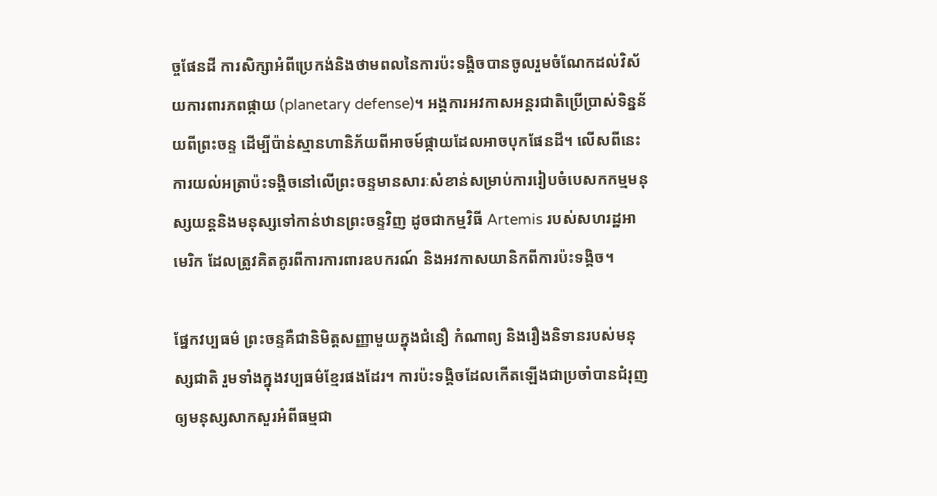ច្ចផែនដី ការសិក្សាអំពីប្រេកង់និងថាមពលនៃការប៉ះទង្គិចបានចូលរួមចំណែកដល់វិស័យការពារភពផ្កាយ (planetary defense)។ អង្គការអវកាសអន្តរជាតិប្រើប្រាស់ទិន្នន័យពីព្រះចន្ទ ដើម្បីប៉ាន់ស្មានហានិភ័យពីអាចម៍ផ្កាយដែលអាចបុកផែនដី។ លើសពីនេះ ការយល់អត្រាប៉ះទង្គិចនៅលើព្រះចន្ទមានសារៈសំខាន់សម្រាប់ការរៀបចំបេសកកម្មមនុស្សយន្តនិងមនុស្សទៅកាន់ឋានព្រះចន្ទវិញ ដូចជាកម្មវិធី Artemis របស់សហរដ្ឋអាមេរិក ដែលត្រូវគិតគូរពីការការពារឧបករណ៍ និងអវកាសយានិកពីការប៉ះទង្គិច។

ផ្នែកវប្បធម៌ ព្រះចន្ទគឺជានិមិត្តសញ្ញាមួយក្នុងជំនឿ កំណាព្យ និងរឿងនិទានរបស់មនុស្សជាតិ រួមទាំងក្នុងវប្បធម៌ខ្មែរផងដែរ។ ការប៉ះទង្គិចដែលកើតឡើងជាប្រចាំបានជំរុញឲ្យមនុស្សសាកសួរអំពីធម្មជា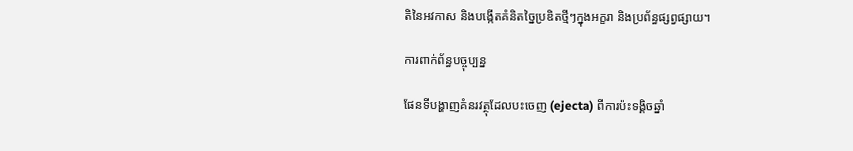តិនៃអវកាស និងបង្កើតគំនិតច្នៃប្រឌិតថ្មីៗក្នុងអក្ខរា និងប្រព័ន្ធផ្សព្វផ្សាយ។

ការពាក់ព័ន្ធបច្ចុប្បន្ន

ផែនទីបង្ហាញគំនរវត្ថុដែលបះចេញ (ejecta) ពីការប៉ះទង្គិចឆ្នាំ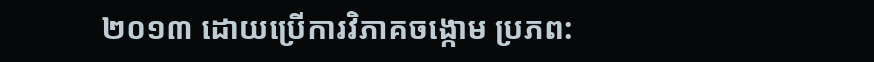២០១៣ ដោយប្រើការវិភាគចង្កោម ប្រភព: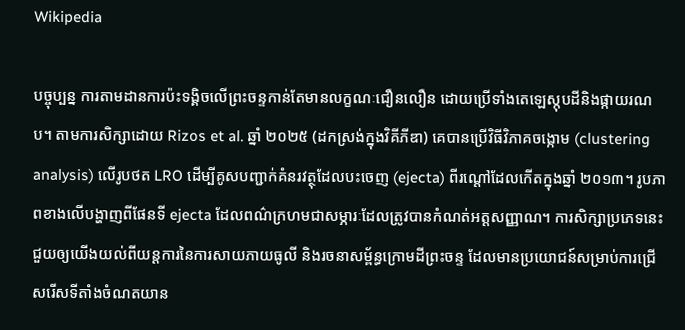Wikipedia

បច្ចុប្បន្ន ការតាមដានការប៉ះទង្គិចលើព្រះចន្ទកាន់តែមានលក្ខណៈជឿនលឿន ដោយប្រើទាំងតេឡេស្កុបដីនិងផ្កាយរណប។ តាមការសិក្សាដោយ Rizos et al. ឆ្នាំ ២០២៥ (ដកស្រង់ក្នុងវិគីភីឌា) គេបានប្រើវិធីវិភាគចង្កោម (clustering analysis) លើរូបថត LRO ដើម្បីគូសបញ្ជាក់គំនរវត្ថុដែលបះចេញ (ejecta) ពីរណ្ដៅដែលកើតក្នុងឆ្នាំ ២០១៣។ រូបភាពខាងលើបង្ហាញពីផែនទី ejecta ដែលពណ៌ក្រហមជាសម្ភារៈដែលត្រូវបានកំណត់អត្តសញ្ញាណ។ ការសិក្សាប្រភេទនេះជួយឲ្យយើងយល់ពីយន្តការនៃការសាយភាយធូលី និងរចនាសម្ព័ន្ធក្រោមដីព្រះចន្ទ ដែលមានប្រយោជន៍សម្រាប់ការជ្រើសរើសទីតាំងចំណតយាន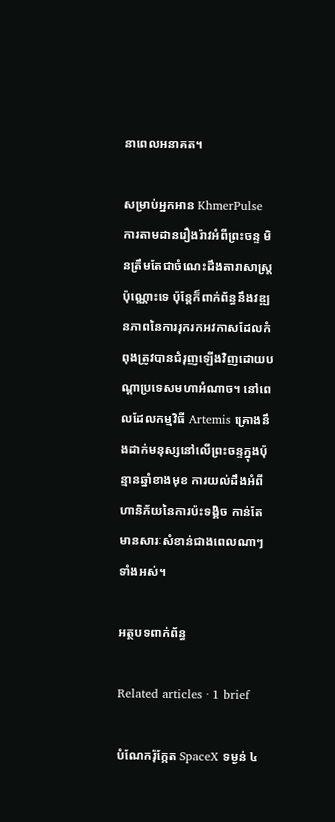នាពេលអនាគត។

សម្រាប់អ្នកអាន KhmerPulse ការតាមដានរឿងរ៉ាវអំពីព្រះចន្ទ មិនត្រឹមតែជាចំណេះដឹងតារាសាស្ត្រប៉ុណ្ណោះទេ ប៉ុន្តែក៏ពាក់ព័ន្ធនឹងវឌ្ឍនភាពនៃការរុករកអវកាសដែលកំពុងត្រូវបានជំរុញឡើងវិញដោយបណ្ដាប្រទេសមហាអំណាច។ នៅពេលដែលកម្មវិធី Artemis គ្រោងនឹងដាក់មនុស្សនៅលើព្រះចន្ទក្នុងប៉ុន្មានឆ្នាំខាងមុខ ការយល់ដឹងអំពីហានិភ័យនៃការប៉ះទង្គិច កាន់តែមានសារៈសំខាន់ជាងពេលណាៗទាំងអស់។

អត្ថបទពាក់ព័ន្ធ

Related articles · 1 brief

បំណែករ៉ុក្កែត SpaceX ទម្ងន់ ៤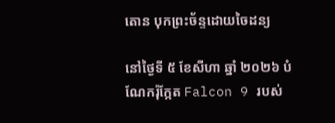តោន បុកព្រះច័ន្ទដោយចៃដន្យ

នៅថ្ងៃទី ៥ ខែសីហា ឆ្នាំ ២០២៦ បំណែករ៉ុក្កែត Falcon 9 របស់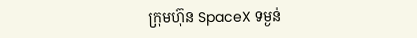ក្រុមហ៊ុន SpaceX ទម្ងន់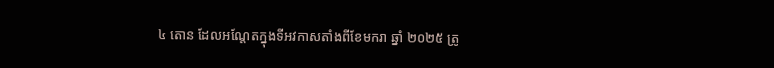៤ តោន ដែលអណ្តែតក្នុងទីអវកាសតាំងពីខែមករា ឆ្នាំ ២០២៥ ត្រូ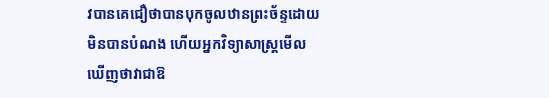វបានគេជឿថាបានបុកចូលឋានព្រះច័ន្ទដោយមិនបានបំណង ហើយអ្នកវិទ្យាសាស្ត្រមើលឃើញថាវាជាឱ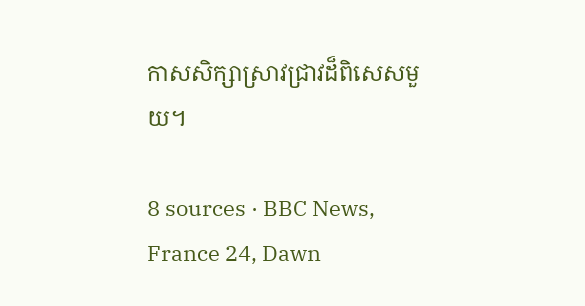កាសសិក្សាស្រាវជ្រាវដ៏ពិសេសមួយ។

8 sources · BBC News, France 24, Dawn